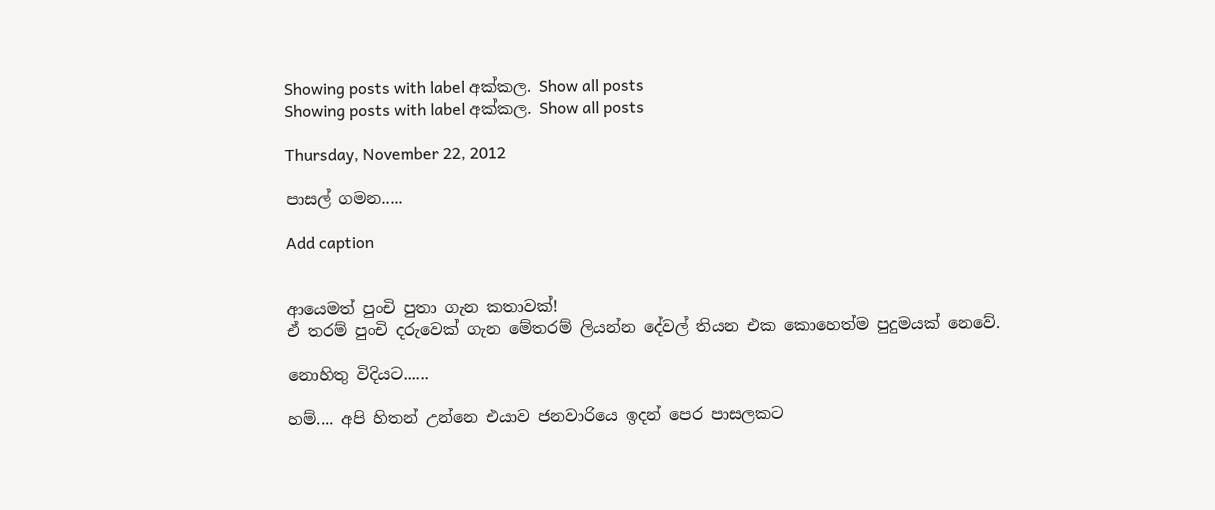Showing posts with label අක්කල. Show all posts
Showing posts with label අක්කල. Show all posts

Thursday, November 22, 2012

පාසල් ගමන.....

Add caption


ආයෙමත් පුංචි පුතා ගැන කතාවක්!
ඒ තරම් පුංචි දරුවෙක් ගැන මේතරම් ලියන්න දේවල් තියන එක කොහෙත්ම පුදුමයක් නෙවේ.

නොහිතු විදියට......

හම්.... අපි හිතන් උන්නෙ එයාව ජනවාරියෙ ඉදන් පෙර පාසලකට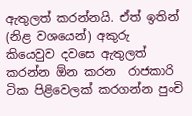ඇතුලත් කරන්නයි. ඒත් ඉතින් (නිළ වශයෙන්) අකුරු කියෙවුව දවසෙ ඇතුලත් කරන්න ඕන කරන  රාජකාරි ටික පිළිවෙලක් කරගන්න පුංචි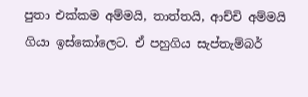පුතා එක්කම අම්මයි, තාත්තයි, ආච්චි අම්මයි ගියා ඉස්කෝලෙට. ඒ පහුගිය සැප්තැම්බර්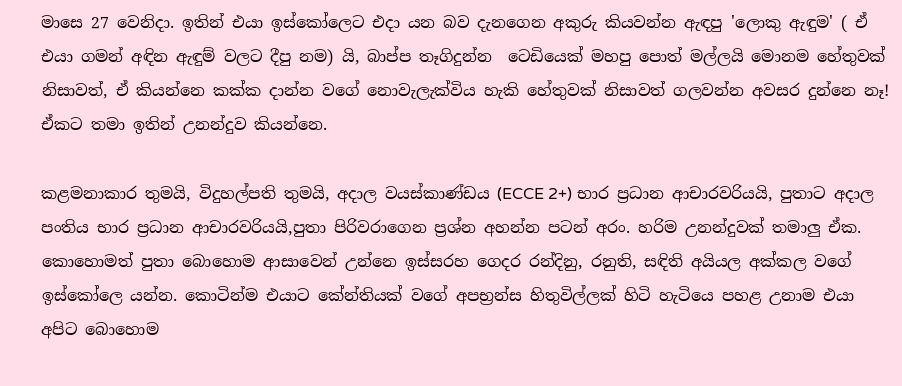මාසෙ 27 වෙනිදා. ඉතින් එයා ඉස්කෝලෙට එදා යන බව දැනගෙන අකුරු කියවන්න ඇඳපු 'ලොකු ඇඳුම' ( ඒ එයා ගමන් අඳින ඇඳුම් වලට දීපු නම) යි, බාප්ප තෑගිදුන්න  ටෙඩියෙක් මහපු පොත් මල්ලයි මොනම හේතුවක් නිසාවත්, ඒ කියන්නෙ කක්ක දාන්න වගේ නොවැලැක්විය හැකි හේතුවක් නිසාවත් ගලවන්න අවසර දුන්නෙ නෑ! ඒකට තමා ඉතින් උනන්දුව කියන්නෙ.

කළමනාකාර තුමයි, විදුහල්පති තුමයි, අදාල වයස්කාණ්ඩය (ECCE 2+) භාර ප්‍රධාන ආචාරවරියයි, පුතාට අදාල පංතිය භාර ප්‍රධාන ආචාරවරියයි,පුතා පිරිවරාගෙන ප්‍රශ්න අහන්න පටන් අරං. හරිම උනන්දුවක් තමාලු ඒක. කොහොමත් පුතා බොහොම ආසාවෙන් උන්නෙ ඉස්සරහ ගෙදර රන්දිනු, රනුති, සඳිති අයියල අක්කල වගේ ඉස්කෝලෙ යන්න. කොටින්ම එයාට කේන්තියක් වගේ අපභ්‍රන්ස හිතුවිල්ලක් හිටි හැටියෙ පහළ උනාම එයා අපිට බොහොම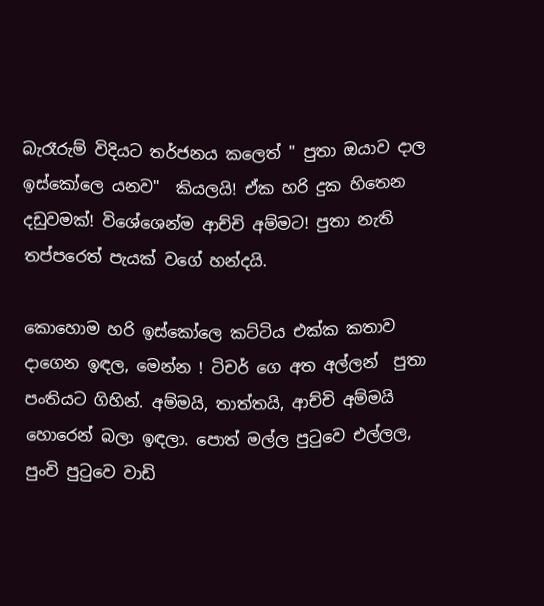බැරෑරුම් විදියට තර්ජනය කලෙත් " පුතා ඔයාව දාල ඉස්කෝලෙ යනව"  කියලයි! ඒක හරි දුක හිතෙන දඩුවමක්! විශේශෙන්ම ආච්චි අම්මට! පුතා නැති තප්පරෙත් පැයක් වගේ හන්දයි.

කොහොම හරි ඉස්කෝලෙ කට්ටිය එක්ක කතාව දාගෙන ඉඳල, මෙන්න ! ටිචර් ගෙ අත අල්ලන්  පුතා පංතියට ගිහින්. අම්මයි, තාත්තයි, ආච්චි අම්මයි හොරෙන් බලා ඉඳලා. පොත් මල්ල පුටුවෙ එල්ලල, පුංචි පුටුවෙ වාඩි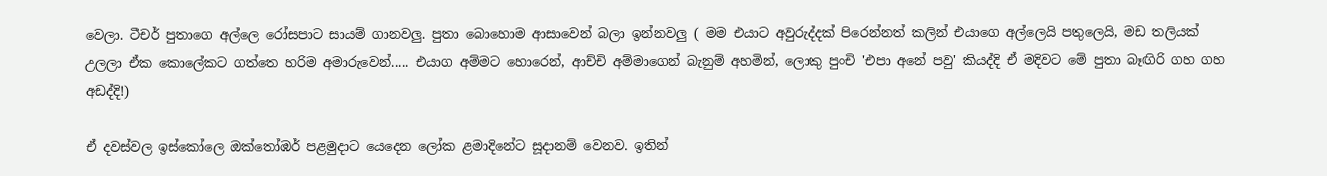වෙලා. ටීචර් පුතාගෙ අල්ලෙ රෝසපාට සායම් ගානවලු. පුතා බොහොම ආසාවෙන් බලා ඉන්නවලු ( මම එයාට අවුරුද්දක් පිරෙන්නත් කලින් එයාගෙ අල්ලෙයි පතුලෙයි, මඩ තලියක් උලලා ඒක කොලේකට ගත්තෙ හරිම අමාරුවෙන්..... එයාග අම්මට හොරෙන්, ආච්චි අම්මාගෙන් බැනුම් අහමින්, ලොකු පුංචි 'එපා අනේ පවු' කියද්දි ඒ මදිවට මේ පුතා බෑඟිරි ගහ ගහ අඩද්දි!)

ඒ දවස්වල ඉස්කෝලෙ ඔක්තෝඹර් පළමුදාට යෙදෙන ලෝක ළමාදිනේට සූදානම් වෙනව. ඉතින්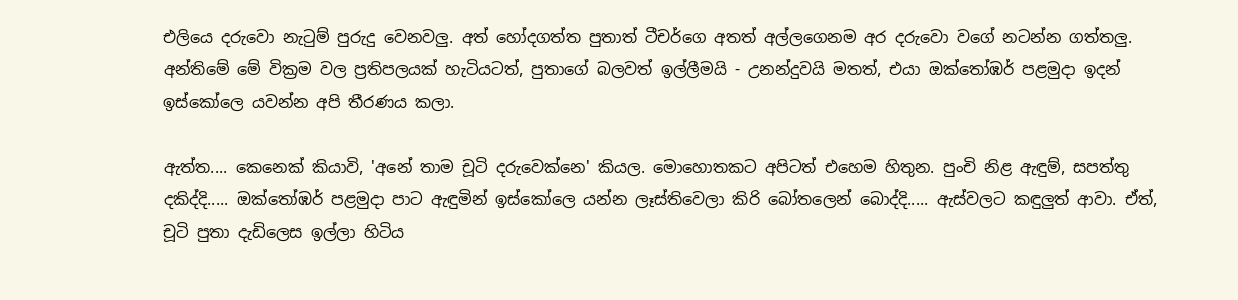එලියෙ දරුවො නැටුම් පුරුදු වෙනවලු. අත් හෝදගත්ත පුතාත් ටීචර්ගෙ අතත් අල්ලගෙනම අර දරුවො වගේ නටන්න ගත්තලු. අන්තිමේ මේ වික්‍රම වල ප්‍රතිපලයක් හැටියටත්, පුතාගේ බලවත් ඉල්ලීමයි - උනන්දුවයි මතත්, එයා ඔක්තෝඹර් පළමුදා ඉදන් ඉස්කෝලෙ යවන්න අපි තීරණය කලා.

ඇත්ත.... කෙනෙක් කියාවි, 'අනේ තාම චූටි දරුවෙක්නෙ' කියල. මොහොතකට අපිටත් එහෙම හිතුන. පුංචි නිළ ඇඳුම්, සපත්තු දකිද්දි..... ඔක්තෝඹර් පළමුදා පාට ඇඳුමින් ඉස්කෝලෙ යන්න ලෑස්තිවෙලා කිරි බෝතලෙන් බොද්දි..... ඇස්වලට කඳුලුත් ආවා. ඒත්, චූටි පුතා දැඩිලෙස ඉල්ලා හිටිය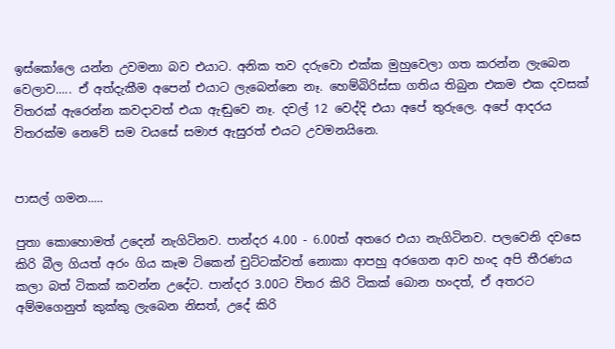ඉස්කෝලෙ යන්න උවමනා බව එයාට. අනික තව දරුවො එක්ක මුහුවෙලා ගත කරන්න ලැබෙන වෙලාව..... ඒ අත්දැකීම අපෙන් එයාට ලැබෙන්නෙ නෑ. හෙම්බිරිස්සා ගතිය තිබුන එකම එක දවසක් විතරක් ඇරෙන්න කවදාවත් එයා ඇඬුවෙ නෑ. දවල් 12 වෙද්දි එයා අපේ තුරුලෙ. අපේ ආදරය විතරක්ම නෙවේ සම වයසේ සමාජ ඇසුරත් එයට උවමනයිනෙ.


පාසල් ගමන.....

පුතා කොහොමත් උදෙන් නැගිටිනව. පාන්දර 4.00 - 6.00ත් අතරෙ එයා නැගිටිනව. පලවෙනි දවසෙ කිරි බීල ගියත් අරං ගිය කෑම ටිකෙන් චුට්ටක්වත් නොකා ආපහු අරගෙන ආව හංද අපි තීරණය කලා බත් ටිකක් කවන්න උදේට. පාන්දර 3.00ට විතර කිරි ටිකක් බොන හංදත්, ඒ අතරට අම්මගෙනුත් කුක්කු ලැබෙන නිසත්, උදේ කිරි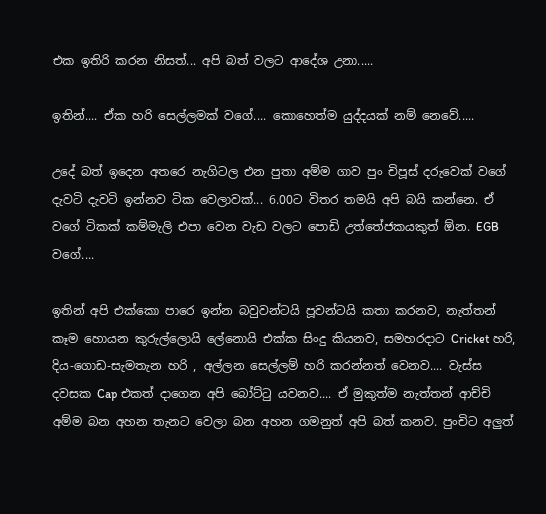එක ඉතිරි කරන නිසත්... අපි බත් වලට ආදේශ උනා.....

ඉතින්.... ඒක හරි සෙල්ලමක් වගේ.... කොහෙත්ම යුද්දයක් නම් නෙවේ.....

උදේ බත් ඉදෙන අතරෙ නැගිටල එන පුතා අම්ම ගාව පුං චිපූස් දරුවෙක් වගේ දැවටි දැවටි ඉන්නව ටික වෙලාවක්... 6.00ට විතර තමයි අපි බයි කන්නෙ. ඒ වගේ ටිකක් කම්මැලි එපා වෙන වැඩ වලට පොඩි උත්තේජකයකුත් ඕන. EGB වගේ....

ඉතින් අපි එක්කො පාරෙ ඉන්න බවුවන්ටයි පූවන්ටයි කතා කරනව, නැත්තන් කෑම හොයන කුරුල්ලොයි ලේනොයි එක්ක සිංදු කියනව, සමහරදාට Cricket හරි, දිය-ගොඩ-සැමතැන හරි , අල්ලන සෙල්ලම් හරි කරන්නත් වෙනව.... වැස්ස දවසක Cap එකත් දාගෙන අපි බෝට්ටු යවනව.... ඒ මුකුත්ම නැත්තන් ආච්චි අම්ම බන අහන තැනට වෙලා බන අහන ගමනුත් අපි බත් කනව. පුංචිට අලුත්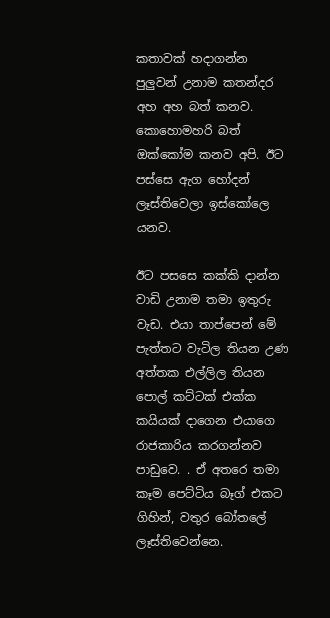කතාවක් හදාගන්න පුලුවන් උනාම කතන්දර අහ අහ බත් කනව. කොහොමහරි බත් ඔක්කෝම කනව අපි. ඊට පස්සෙ ඇග හෝදන් ලෑස්තිවෙලා ඉස්කෝලෙ යනව.

ඊට පසසෙ කක්කි දාන්න වාඩි උනාම තමා ඉතුරු වැඩ. එයා තාප්පෙන් මේ පැත්තට වැටිල තියන උණ අත්තක එල්ලිල තියන පොල් කට්ටක් එක්ක කයියක් දාගෙන එයාගෙ රාජකාරිය කරගන්නව පාඩුවෙ. . ඒ අතරෙ තමා කෑම පෙට්ටිය බෑග් එකට ගිහින්, වතුර බෝතලේ ලෑස්තිවෙන්නෙ.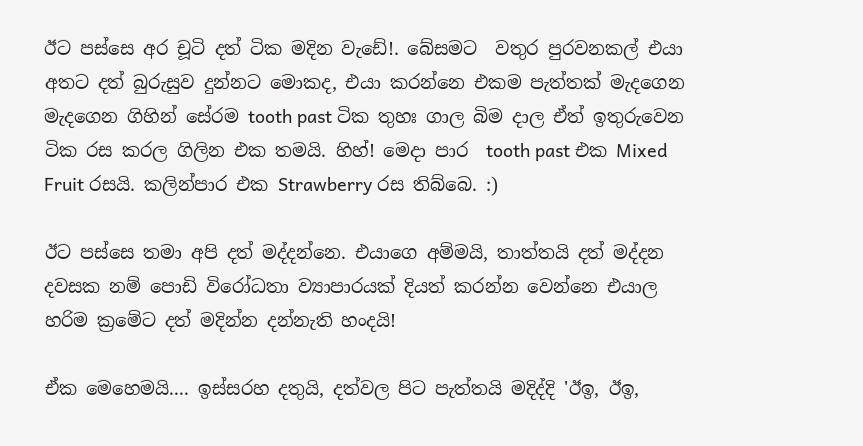ඊට පස්සෙ අර චූටි දත් ටික මදින වැඩේ!. බේසමට  වතුර පුරවනකල් එයා අතට දත් බුරුසුව දුන්නට මොකද, එයා කරන්නෙ එකම පැත්තක් මැදගෙන මැදගෙන ගිහින් සේරම tooth past ටික තුහඃ ගාල බිම දාල ඒත් ඉතුරුවෙන ටික රස කරල ගිලින එක තමයි. හිහ්! මෙදා පාර  tooth past එක Mixed Fruit රසයි. කලින්පාර එක Strawberry රස තිබ්බෙ. :)

ඊට පස්සෙ තමා අපි දත් මද්දන්නෙ. එයාගෙ අම්මයි, තාත්තයි දත් මද්දන දවසක නම් පොඩි විරෝධතා ව්‍යාපාරයක් දියත් කරන්න වෙන්නෙ එයාල හරිම ක්‍රමේට දත් මදින්න දන්නැති හංදයි!

ඒක මෙහෙමයි.... ඉස්සරහ දතුයි, දත්වල පිට පැත්තයි මදිද්දි 'ඊඉ, ඊඉ,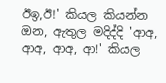ඊඉ,ඊ!' කියල කියන්න ඔන, ඇතුල මදිද්දි 'ආඅ, ආඅ, ආඅ, ආ!' කියල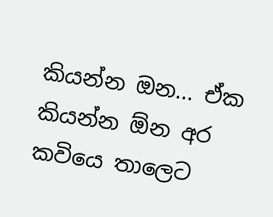කියන්න ඔන... ඒක කියන්න ඕන අර කවියෙ තාලෙට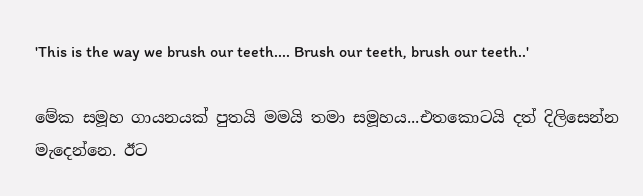'This is the way we brush our teeth.... Brush our teeth, brush our teeth..'

මේක සමූහ ගායනයක් පුතයි මමයි තමා සමූහය...එතකොටයි දත් දිලිසෙන්න මැදෙන්නෙ. ඊට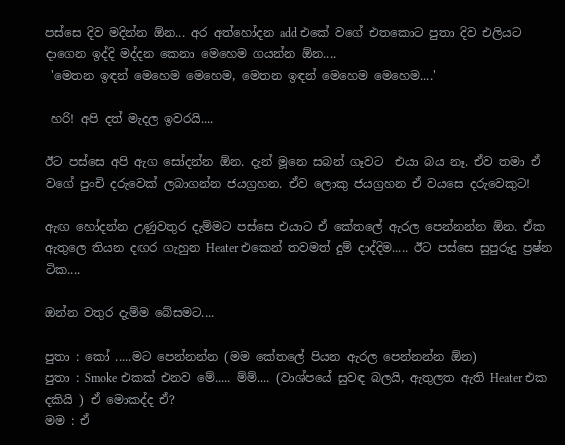පස්සෙ දිව මදින්න ඕන... අර අත්හෝදන add එකේ වගේ එතකොට පුතා දිව එලියට දාගෙන ඉද්දි මද්දන කෙනා මෙහෙම ගයන්න ඕන....
 'මෙතන ඉඳන් මෙහෙම මෙහෙම, මෙතන ඉඳන් මෙහෙම මෙහෙම....'

 හරි! අපි දත් මැදල ඉවරයි....

ඊට පස්සෙ අපි ඇග සෝදන්න ඕන. දැන් මූනෙ සබන් ගෑවට  එයා බය නෑ. ඒව තමා ඒ වගේ පුංචි දරුවෙක් ලබාගන්න ජයග්‍රහන. ඒව ලොකු ජයග්‍රහන ඒ වයසෙ දරුවෙකුට!

ඇඟ හෝදන්න උණුවතුර දැම්මට පස්සෙ එයාට ඒ කේතලේ ඇරල පෙන්නන්න ඕන. ඒක ඇතුලෙ තියන දඟර ගැහුන Heater එකෙන් තවමත් දුම් දාද්දිම..... ඊට පස්සෙ සුපුරුදු ප්‍රෂ්න ටික....

ඔන්න වතුර දැම්ම බේසමට....

පුතා : කෝ .....මට පෙන්නන්න (මම කේතලේ පියන ඇරල පෙන්නන්න ඕන)
පුතා : Smoke එකක් එනව මේ..... ම්ම්.... (වාශ්පයේ සුවඳ බලයි, ඇතුලත ඇති Heater එක දකියි ) ඒ මොකද්ද ඒ?
මම : ඒ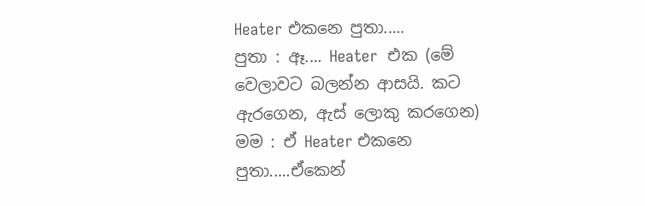Heater එකනෙ පුතා.....
පුතා : ඈ.... Heater  එක (මේ වෙලාවට බලන්න ආසයි. කට ඇරගෙන, ඇස් ලොකු කරගෙන)
මම : ඒ Heater එකනෙ පුතා.....ඒකෙන්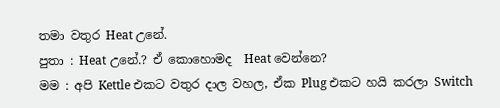තමා වතුර Heat උනේ.
පුතා : Heat උනේ.? ඒ කොහොමද  Heat වෙන්නෙ?
මම : අපි Kettle එකට වතුර දාල වහල, ඒක Plug එකට හයි කරලා Switch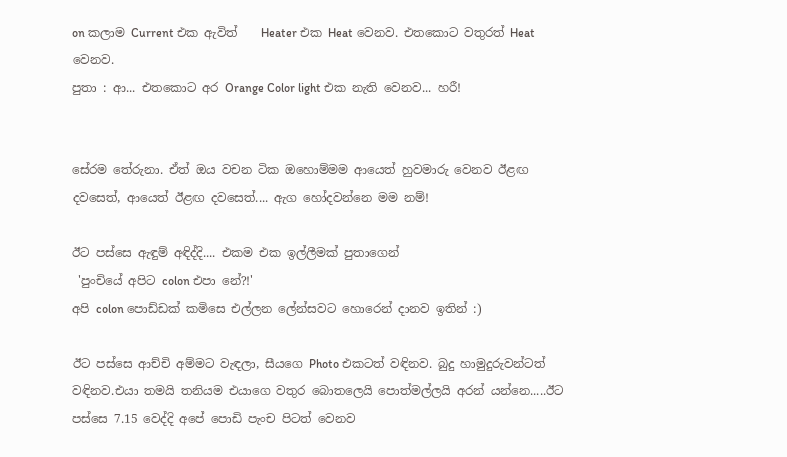on කලාම Current එක ඇවිත්    Heater එක Heat වෙනව. එතකොට වතුරත් Heat වෙනව.
පුතා : ආ... එතකොට අර Orange Color light එක නැති වෙනව... හරී!


සේරම තේරුනා. ඒත් ඔය වචන ටික ඔහොම්මම ආයෙත් හුවමාරු වෙනව ඊළඟ දවසෙත්, ආයෙත් ඊළඟ දවසෙත්.... ඇග හෝදවන්නෙ මම නම්!

ඊට පස්සෙ ඇඳුම් අඳිද්දි.... එකම එක ඉල්ලීමක් පුතාගෙන්
 'පුංචියේ අපිට colon එපා නේ?!'
අපි colon පොඩ්ඩක් කමිසෙ එල්ලන ලේන්සවට හොරෙන් දානව ඉතින් :)

ඊට පස්සෙ ආච්චි අම්මට වැඳලා, සීයගෙ Photo එකටත් වඳිනව. බුදු හාමුදුරුවන්ටත් වඳිනව.එයා තමයි තනියම එයාගෙ වතුර බොතලෙයි පොත්මල්ලයි අරන් යන්නෙ.....ඊට පස්සෙ 7.15 වෙද්දි අපේ පොඩි පැංච පිටත් වෙනව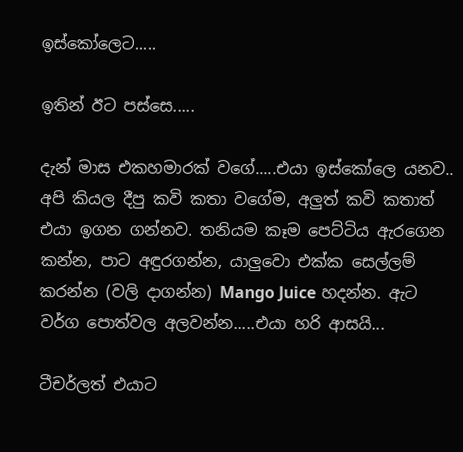ඉස්කෝලෙට.....

ඉතින් ඊට පස්සෙ.....

දැන් මාස එකහමාරක් වගේ.....එයා ඉස්කෝලෙ යනව.. අපි කියල දීපු කවි කතා වගේම, අලුත් කවි කතාත් එයා ඉගන ගන්නව. තනියම කෑම පෙට්ටිය ඇරගෙන කන්න, පාට අඳුරගන්න, යාලුවො එක්ක සෙල්ලම් කරන්න (වලි දාගන්න) Mango Juice හදන්න. ඇට වර්ග පොත්වල අලවන්න.....එයා හරි ආසයි...

ටීචර්ලත් එයාට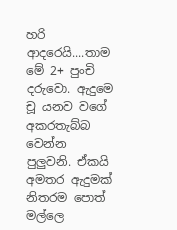හරි ආදරෙයි....තාම මේ 2+ පුංචි දරුවො. ඇදුමෙ චූ යනව වගේ අකරතැබ්බ වෙන්න පුලුවනි. ඒකයි අමතර ඇදුමක් නිතරම පොත් මල්ලෙ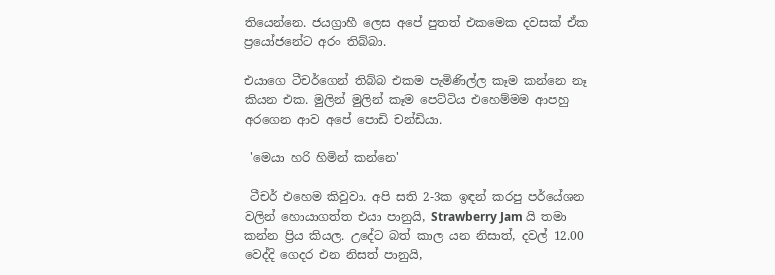තියෙන්නෙ. ජයග්‍රාහී ලෙස අපේ පුතත් එකමෙක දවසක් ඒක ප්‍රයෝජනේට අරං තිබ්බා.

එයාගෙ ටීචර්ගෙන් තිබ්බ එකම පැමිණිල්ල කෑම කන්නෙ නෑ කියන එක. මුලින් මුලින් කෑම පෙට්ටිය එහෙම්මම ආපහු අරගෙන ආව අපේ පොඩි චන්ඩියා.

 'මෙයා හරි හිමින් කන්නෙ'

 ටීචර් එහෙම කිවුවා. අපි සති 2-3ක ඉඳන් කරපු පර්යේශන වලින් හොයාගත්ත එයා පානුයි, Strawberry Jam යි තමා කන්න ප්‍රිය කියල. උදේට බත් කාල යන නිසාත්, දවල් 12.00 වෙද්දි ගෙදර එන නිසත් පානුයි,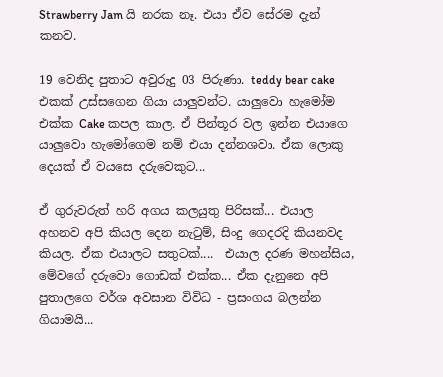Strawberry Jam යි නරක නෑ. එයා ඒව සේරම දැන් කනව.

19 වෙනිද පුතාට අවුරුදු 03 පිරුණා. teddy bear cake එකක් උස්සගෙන ගියා යාලුවන්ට. යාලුවො හැමෝම එක්ක Cake කපල කාල. ඒ පින්තූර වල ඉන්න එයාගෙ යාලුවො හැමෝගෙම නම් එයා දන්නශවා. ඒක ලොකු දෙයක් ඒ වයසෙ දරුවෙකුට...

ඒ ගුරුවරුත් හරි අගය කලයුතු පිරිසක්... එයාල අහනව අපි කියල දෙන නැටුම්, සිංදු ගෙදරදි කියනවද කියල. ඒක එයාලට සතුටක්....  එයාල දරණ මහන්සිය, මේවගේ දරුවො ගොඩක් එක්ක... ඒක දැනුනෙ අපි පුතාලගෙ වර්ශ අවසාන විවිධ - ප්‍රසංගය බලන්න ගියාමයි...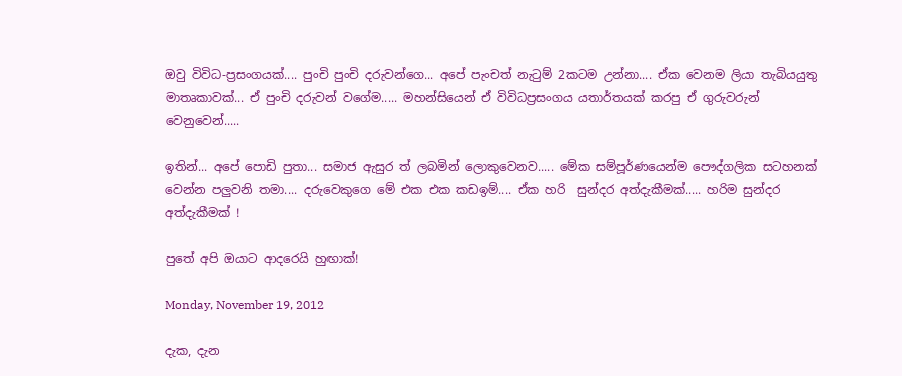ඔවු විවිධ-ප්‍රසංගයක්.... පුංචි පුංචි දරුවන්ගෙ... අපේ පැංචත් නැටුම් 2කටම උන්නා.... ඒක වෙනම ලියා තැබියයුතු මාතෘකාවක්... ඒ පුංචි දරුවන් වගේම..... මහන්සියෙන් ඒ විවිධප්‍රසංගය යතාර්තයක් කරපු ඒ ගුරුවරුන් වෙනුවෙන්.....

ඉතින්... අපේ පොඩි පුතා... සමාජ ඇසුර ත් ලබමින් ලොකුවෙනව..... මේක සම්පූර්ණයෙන්ම පෞද්ගලික සටහනක් වෙන්න පලුවනි තමා.... දරුවෙකුගෙ මේ එක එක කඩඉම්.... ඒක හරි  සුන්දර අත්දැකීමක්..... හරිම සුන්දර අත්දැකීමක් !

පුතේ අපි ඔයාට ආදරෙයි හුඟාක්!

Monday, November 19, 2012

දැක, දැන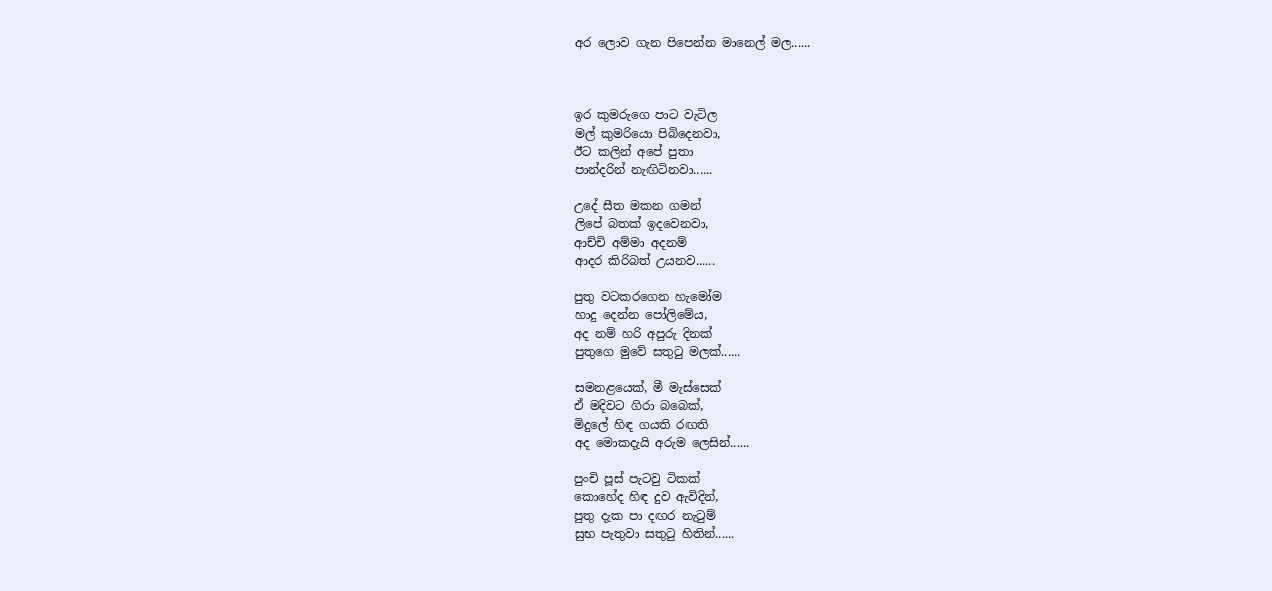අර ලොව ගැන පිපෙන්න මානෙල් මල......



ඉර කුමරුගෙ පාට වැටිල
මල් කුමරියො පිබිදෙනවා,
ඊට කලින් අපේ පුතා
පාන්දරින් නැඟිටිනවා......

උදේ සීත මකන ගමන්
ලිපේ බතක් ඉදවෙනවා,
ආච්චි අම්මා අදනම්
ආදර කිරිබත් උයනව......

පුතු වටකරගෙන හැමෝම
හාදු දෙන්න පෝලිමේය,
අද නම් හරි අපුරු දිනක්
පුතුගෙ මුවේ සතුටු මලක්......

සමනළයෙක්, මී මැස්සෙක්
ඒ මදිවට ගිරා බබෙක්,
මිදුලේ හිඳ ගයති රඟති
අද මොකදැයි අරුම ලෙසින්......

පුංචි පූස් පැටවු ටිකක්
කොහේද හිඳ දුව ඇවිදින්,
පුතු දැක පා දඟර නැටුම්
සුභ පැතුවා සතුටු හිතින්......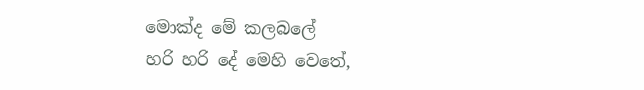මොක්ද මේ කලබලේ
හරි හරි දේ මෙහි වෙතේ,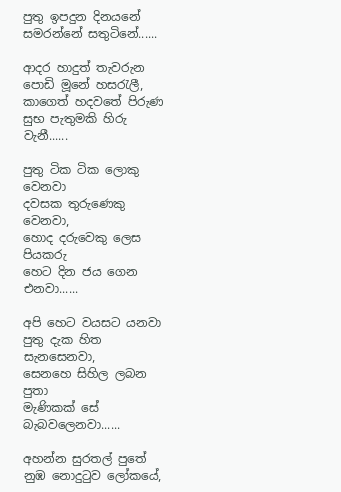පුතු ඉපදුන දිනයනේ
සමරන්නේ සතුටිනේ......

ආදර හාදුත් තැවරුන
පොඩි මූනේ හසරැලී,
කාගෙත් හදවතේ පිරුණ
සුභ පැතුමකි හිරු වැනී......

පුතු ටික ටික ලොකු වෙනවා
දවසක තුරුණෙකු වෙනවා,
හොද දරුවෙකු ලෙස පියකරු
හෙට දින ජය ගෙන එනවා......

අපි හෙට වයසට යනවා
පුතු දැක හිත සැනසෙනවා,
සෙනහෙ සිහිල ලබන පුතා
මැණිකක් සේ බැබවලෙනවා......

අහන්න සුරතල් පුතේ
නුඹ නොදුටුව ලෝකයේ,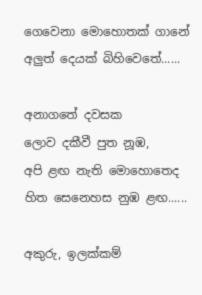ගෙවෙනා මොහොතක් ගානේ
අලුත් දෙයක් බිහිවෙතේ......

අනාගතේ දවසක
ලොව දකීවී පුත නූඹ,
අපි ළඟ නැති මොහොතෙද
හිත සෙනෙහස නුඹ ළඟ......

අකුරු, ඉලක්කම්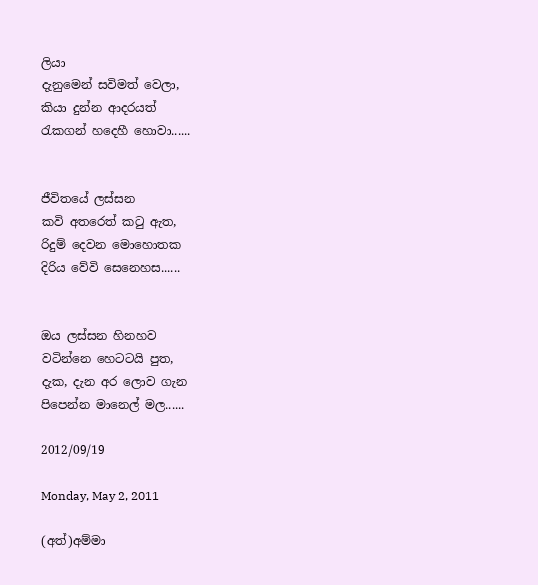ලියා
දැනුමෙන් සවිමත් වෙලා,
කියා දුන්න ආදරයත්
රැකගන් හදෙහී හොවා......


ජීවිතයේ ලස්සන
කවි අතරෙත් කටු ඇත,
රිදුම් දෙවන මොහොතක
දිරිය වේවි සෙනෙහස......


ඔය ලස්සන හිනහව
වටින්නෙ හෙටටයි පුත,
දැක, දැන අර ලොව ගැන
පිපෙන්න මානෙල් මල......

2012/09/19

Monday, May 2, 2011

(අත්)අම්මා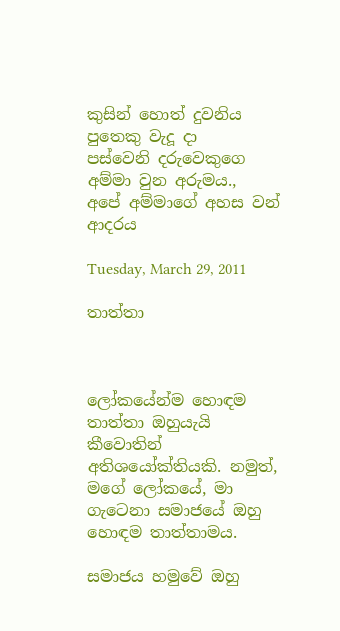කුසින් හොත් දුවනිය
පුතෙකු වැදූ දා
පස්වෙනි දරුවෙකුගෙ
අම්මා වුන අරුමය.,
අපේ අම්මාගේ අහස වන්
ආදරය

Tuesday, March 29, 2011

තාත්තා



ලෝකයේන්ම හොඳම තාත්තා ඔහුයැයි කීවොතින් අතිශයෝක්තියකි. නමුත්, මගේ ලෝකයේ, මා ගැටෙනා සමාජයේ ඔහු හොඳම තාත්තාමය.

සමාජය හමුවේ ඔහු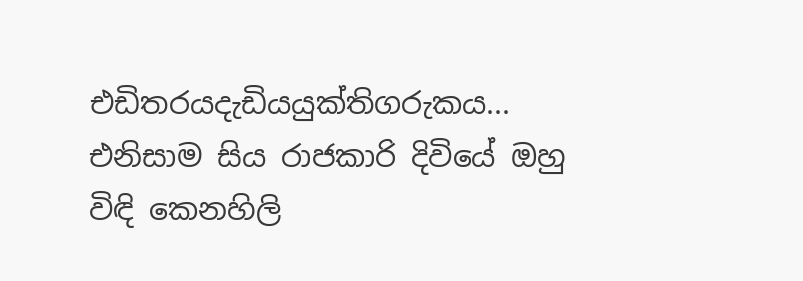එඩිතරයදැඩියයුක්තිගරුකය... එනිසාම සිය රාජකාරි දිවියේ ඔහු විඳි කෙනහිලි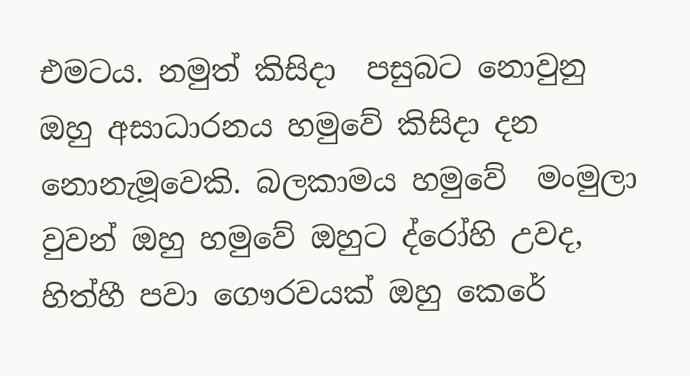එමටය. නමුත් කිසිදා  පසුබට නොවුනු ඔහු අසාධාරනය හමුවේ කිසිදා දන නොනැමූවෙකි. බලකාමය හමුවේ  මංමුලා වුවන් ඔහු හමුවේ ඔහුට ද්රෝහි උවද, හිත්හී පවා ගෞරවයක් ඔහු කෙරේ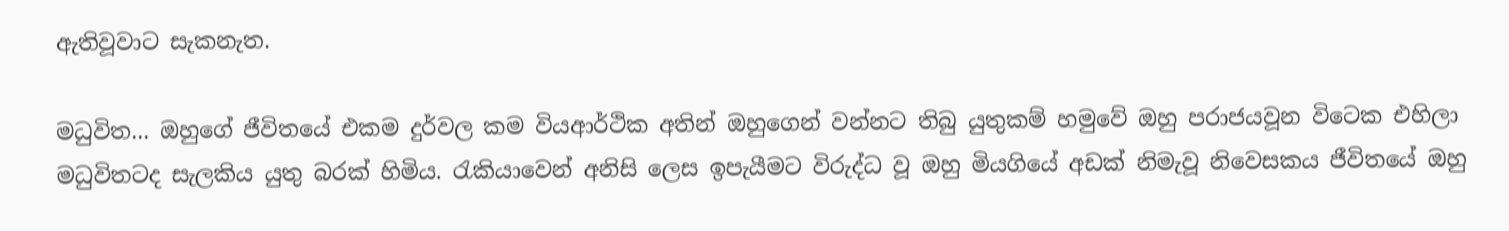ඇතිවූවාට සැකනැත.

මධුවිත... ඔහුගේ ජීවිතයේ එකම දුර්වල කම වියආර්ථික අතින් ඔහුගෙන් වන්නට තිබු යුතුකම් හමුවේ ඔහු පරාජයවූන විටෙක එහිලා මධුවිතටද සැලකිය යුතු බරක් හිමිය. රැකියාවෙන් අනිසි ලෙස ඉපැයීමට විරුද්ධ වූ ඔහු මියගියේ අඩක් නිමැවූ නිවෙසකය ජීවිතයේ ඔහු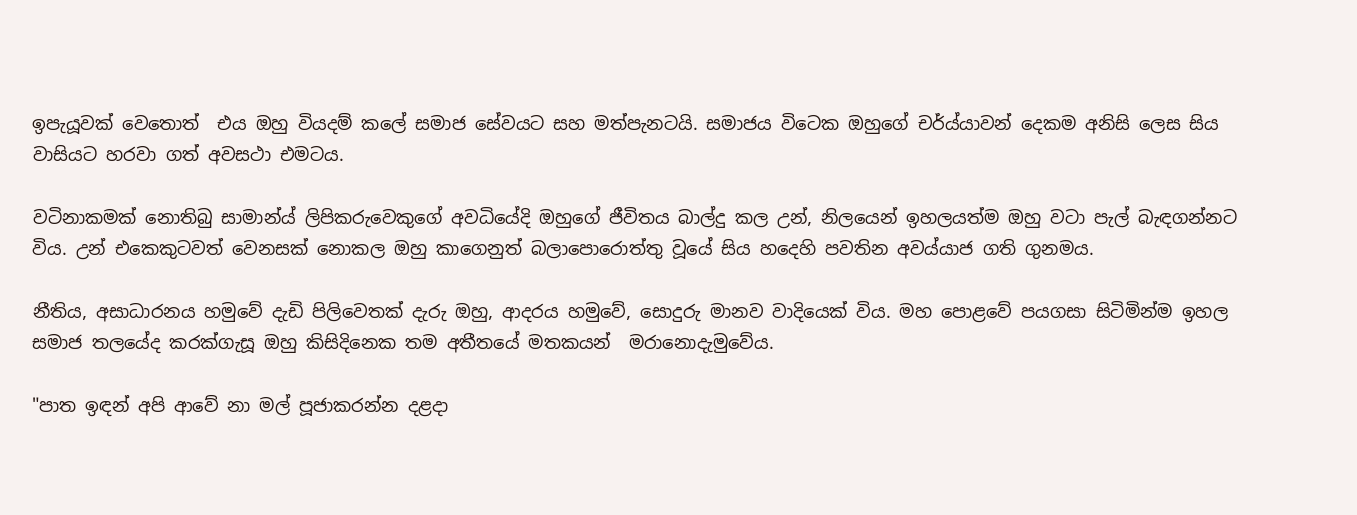ඉපැයූවක් වෙතොත්  එය ඔහු වියදම් කලේ සමාජ සේවයට සහ මත්පැනටයි. සමාජය විටෙක ඔහුගේ චර්ය්යාවන් දෙකම අනිසි ලෙස සිය වාසියට හරවා ගත් අවසථා එමටය.

වටිනාකමක් නොතිබු සාමාන්ය් ලිපිකරුවෙකුගේ අවධියේදි ඔහුගේ ජීවිතය බාල්දු කල උන්, නිලයෙන් ඉහලයත්ම ඔහු වටා පැල් බැඳගන්නට විය. උන් එකෙකුටවත් වෙනසක් නොකල ඔහු කාගෙනුත් බලාපොරොත්තු වූයේ සිය හදෙහි පවතින අවය්යාජ ගති ගුනමය.

නීතිය, අසාධාරනය හමුවේ දැඩි පිලිවෙතක් දැරු ඔහු, ආදරය හමුවේ, සොදුරු මානව වාදියෙක් විය. මහ පොළවේ පයගසා සිටිමින්ම ඉහල සමාජ තලයේද කරක්ගැසූ ඔහු කිසිදිනෙක තම අතීතයේ මතකයන්  මරානොදැමුවේය.

"පාත ඉඳන් අපි ආවේ නා මල් පූජාකරන්න දළදා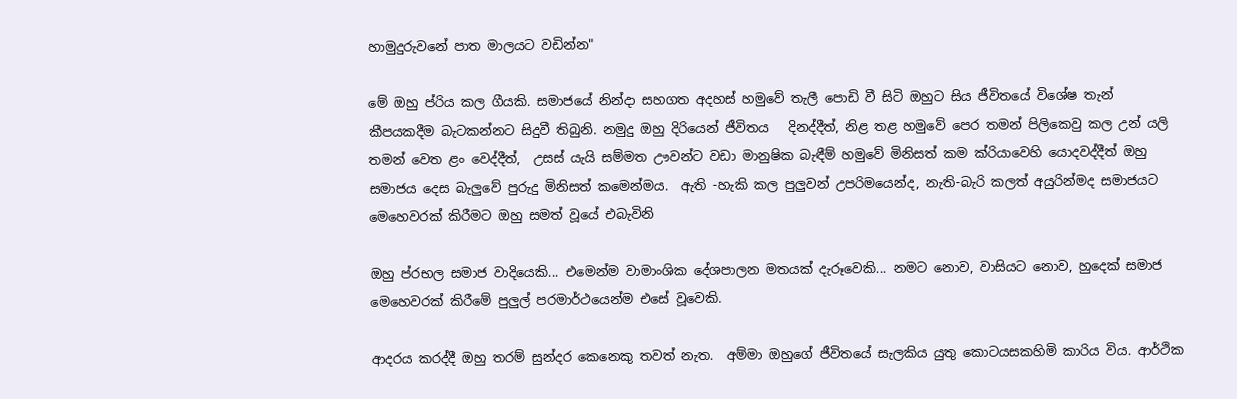හාමුදුරුවනේ පාත මාලයට වඩින්න"

මේ ඔහු ප්රිය කල ගීයකි. සමාජයේ නින්දා සහගත අදහස් හමුවේ තැලී පොඩි වී සිටි ඔහුට සිය ජීවිතයේ විශේෂ තැන් කීපයකදීම බැටකන්නට සිදුවී තිබුනි. නමුදු ඔහු දිරියෙන් ජීවිතය   දිනද්දීත්, නිළ තළ හමුවේ පෙර තමන් පිලිකෙවු කල උන් යලි තමන් වෙත ළං වෙද්දීත්,  උසස් යැයි සම්මත ඌවන්ට වඩා මානුෂික බැඳීම් හමුවේ මිනිසත් කම ක්රියාවෙහි යොදවද්දීත් ඔහු සමාජය දෙස බැලුවේ පුරුදු මිනිසත් කමෙන්මය.  ඇති -හැකි කල පුලුවන් උපරිමයෙන්ද, නැති-බැරි කලත් අයුරින්මද සමාජයට මෙහෙවරක් කිරීමට ඔහු සමත් වූයේ එබැවිනි

ඔහු ප්රභල සමාජ වාදියෙකි... එමෙන්ම වාමාංශික දේශපාලන මතයක් දැරූවෙකි... නමට නොව, වාසියට නොව, හුදෙක් සමාජ මෙහෙවරක් කිරීමේ පුලුල් පරමාර්ථයෙන්ම එසේ වූවෙකි.

ආදරය කරද්දී ඔහු තරම් සුන්දර කෙනෙකු තවත් නැත.  අම්මා ඔහුගේ ජීවිතයේ සැලකිය යුතු කොටයසකහිමි කාරිය විය. ආර්ථික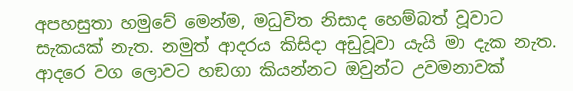අපහසුතා හමුවේ මෙන්ම, මධුවිත නිසාද හෙම්බත් වූවාට සැකයක් නැත. නමුත් ආදරය කිසිදා අඩුවූවා යැයි මා දැක නැත.  ආදරෙ වග ලොවට හඞගා කියන්නට ඔවුන්ට උවමනාවක්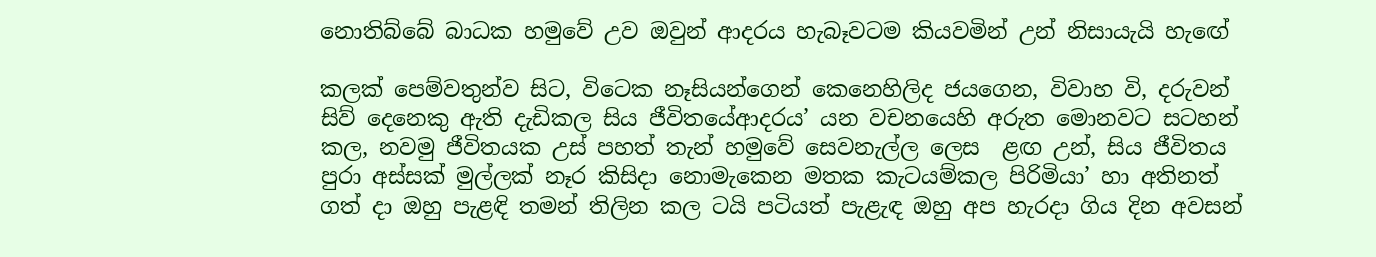නොතිබ්බේ බාධක හමුවේ උව ඔවුන් ආදරය හැබෑවටම කියවමින් උන් නිසායැයි හැඟේ

කලක් පෙම්වතුන්ව සිට, විටෙක නෑසියන්ගෙන් කෙනෙහිලිද ජයගෙන, විවාහ වි, දරුවන් සිව් දෙනෙකු ඇති දැඩිකල සිය ජීවිතයේආදරය’ යන වචනයෙහි අරුත මොනවට සටහන් කල, නවමු ජීවිතයක උස් පහත් තැන් හමුවේ සෙවනැල්ල ලෙස  ළඟ උන්, සිය ජීවිතය පුරා අස්සක් මුල්ලක් නෑර කිසිදා නොමැකෙන මතක කැටයම්කල පිරිමියා’ හා අතිනත් ගත් දා ඔහු පැළඳි තමන් තිලින කල ටයි පටියත් පැළැඳ ඔහු අප හැරදා ගිය දින අවසන්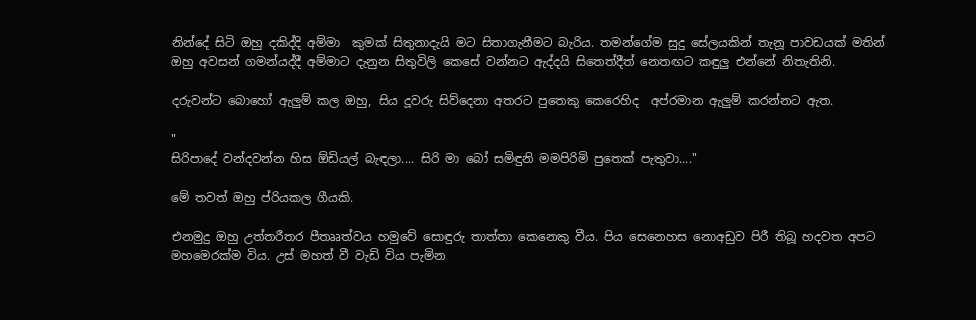නින්දේ සිටි ඔහු දකිද්දි අම්මා  කුමක් සිතුනාදැයි මට සිතාගැනීමට බැරිය. තමන්ගේම සුදු සේලයකින් තැනූ පාවඩයක් මතින් ඔහු අවසන් ගමන්යද්දී අම්මාට දැනුන සිතුවිලි කෙසේ වන්නට ඇද්දයි සිතෙත්දීත් නෙතඟට කඳුලු එන්නේ නිතැතිනි.

දරුවන්ට බොහෝ ඇලුම් කල ඔහු, සිය දූවරු සිව්දෙනා අතරට පුතෙකු කෙරෙහිද  අප්රමාන ඇලුම් කරන්නට ඇත.

"
සිරිපාදේ වන්දවන්න හිස ඕඩියල් බැඳලා.... සිරි මා බෝ සමිඳුනි මමපිරිමි පුතෙක් පැතුවා...."

මේ තවත් ඔහු ප්රියකල ගීයකි.

එනමුදු ඔහු උත්තරීතර පීතෲත්වය හමුවේ සොඳුරු තාත්තා කෙනෙකු වීය. පිය සෙනෙහස නොඅඩුව පිරී තිබූ හදවත අපට මහමෙරක්ම විය. උස් මහත් වී වැඩි විය පැමින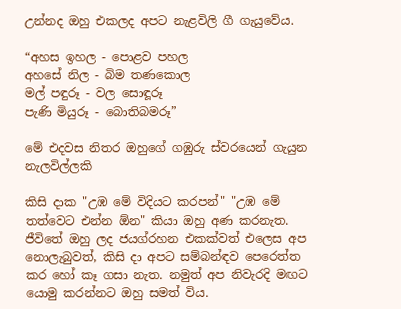උන්නද ඔහු එකලද අපට නැළවිලි ගී ගැයුවේය.

“අහස ඉහල - පොළව පහල
අහසේ නිල - බිම තණකොල
මල් පඳුරූ - වල සොඳූරූ
පැණි මියුරූ - බොතිබමරූ”

මේ එදවස නිතර ඔහුගේ ගඹුරු ස්වරයෙන් ගැයුන නැලවිල්ලකි

කිසි දාක "උඹ මේ විදියට කරපන්" "උඹ මේ තත්වෙට එන්න ඕන" කියා ඔහු අණ කරනැත. ජීවිතේ ඔහු ලද ජයග්රහන එකක්වත් එලෙස අප නොලැබුවත්, කිසි දා අපට සම්බන්ඳව පෙරෙත්ත කර හෝ කෑ ගසා නැත. නමුත් අප නිවැරදි මඟට යොමු කරන්නට ඔහු සමත් විය.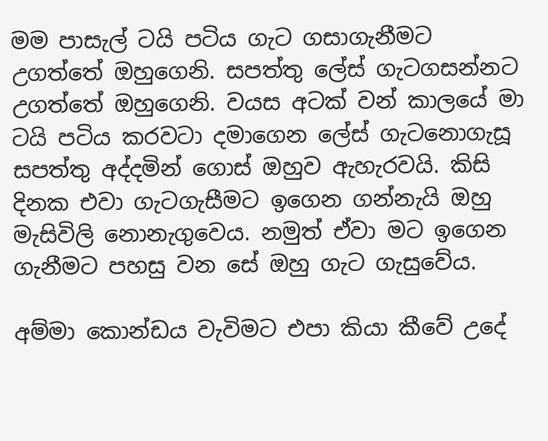මම පාසැල් ටයි පටිය ගැට ගසාගැනීමට උගත්තේ ඔහුගෙනි. සපත්තු ලේස් ගැටගසන්නට උගත්තේ ඔහුගෙනි. වයස අටක් වන් කාලයේ මා ටයි පටිය කරවටා දමාගෙන ලේස් ගැටනොගැසූ සපත්තු අද්දමින් ගොස් ඔහුව ඇහැරවයි. කිසි දිනක එවා ගැටගැසීමට ඉගෙන ගන්නැයි ඔහු මැසිවිලි නොනැගුවෙය. නමුත් ඒවා මට ඉගෙන ගැනීමට පහසු වන සේ ඔහු ගැට ගැසුවේය.

අම්මා කොන්ඩය වැවිමට එපා කියා කීවේ උදේ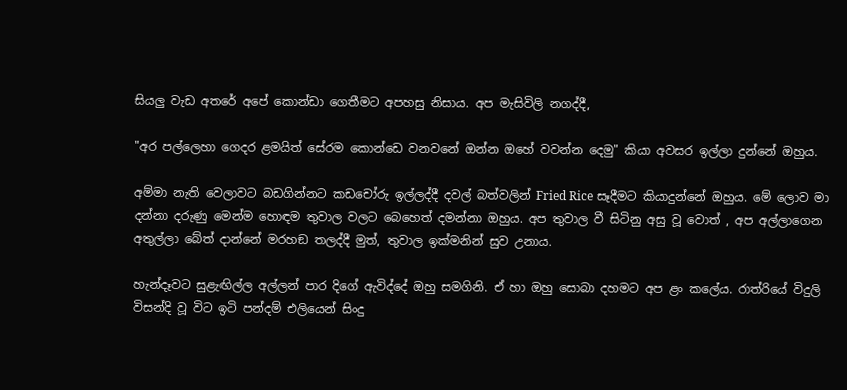සියලු වැඩ අතරේ අපේ කොන්ඩා ගෙතීමට අපහසු නිසාය. අප මැසිවිලි නගද්දී,

"අර පල්ලෙහා ගෙදර ළමයිත් සේරම කොන්ඩෙ වනවනේ ඔන්න ඔහේ වවන්න දෙමු" කියා අවසර ඉල්ලා දුන්නේ ඔහුය.

අම්මා නැති වෙලාවට බඩගින්නට කඩචෝරු ඉල්ලද්දී දවල් බත්වලින් Fried Rice සෑදීමට කියාදුන්නේ ඔහුය. මේ ලොව මා දන්නා දරුණු මෙන්ම හොඳම තුවාල වලට බෙහෙත් දමන්නා ඔහුය. අප තුවාල වී සිටිනු අසු වූ වොත් , අප අල්ලාගෙන අතුල්ලා බේත් දාන්නේ මරහඞ තලද්දී මුත්, තුවාල ඉක්මනින් සුව උනාය.

හැන්දෑවට සුළැඟිල්ල අල්ලන් පාර දිගේ ඇවිද්දේ ඔහු සමගිනි. ඒ හා ඔහු සොබා දහමට අප ළං කලේය. රාත්රියේ විදුලි විසන්දි වූ විට ඉටි පන්දම් එලියෙන් සිංදු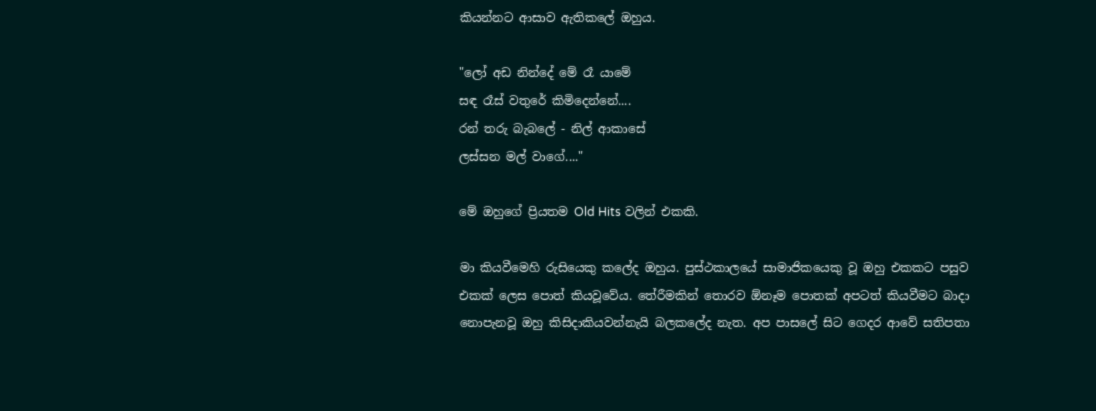කියන්නට ආසාව ඇතිකලේ ඔහුය.

"ලෝ අඩ නින්දේ මේ රෑ යාමේ
සඳ රෑස් වතුරේ කිමිදෙන්නේ....
රන් තරු බැබලේ - නිල් ආකාසේ
ලස්සන මල් වාගේ...."

මේ ඔහුගේ ප්‍රියතම Old Hits වලින් එකකි.

මා කියවීමෙහි රුසියෙකු කලේද ඔහුය. පුස්ථකාලයේ සාමාජිකයෙකු වූ ඔහු එකකට පසුව එකක් ලෙස පොත් කියවූවේය. තේරීමකින් තොරව ඕනෑම පොතක් අපටත් කියවීමට බාදා නොපැනවූ ඔහු කිසිදාකියවන්නැයි බලකලේද නැත. අප පාසලේ සිට ගෙදර ආවේ සතිපතා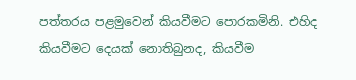පත්තරය පළමුවෙන් කියවීමට පොරකමිනි. එහිද කියවීමට දෙයක් නොතිබුනද, කියවීම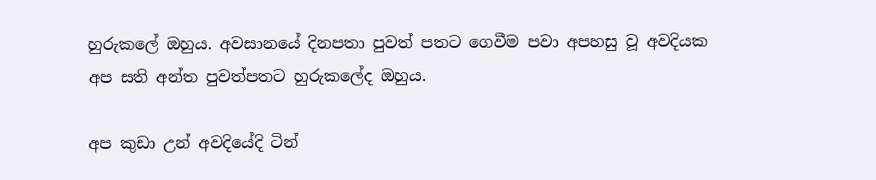හුරුකලේ ඔහුය. අවසානයේ දිනපතා පුවත් පතට ගෙවීම පවා අපහසු වූ අවදියක අප සති අන්ත පුවත්පතට හුරුකලේද ඔහුය.

අප කුඩා උන් අවදියේදි ටින්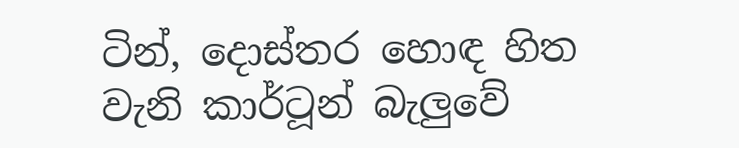ටින්, දොස්තර හොඳ හිත වැනි කාර්ටූන් බැලුවේ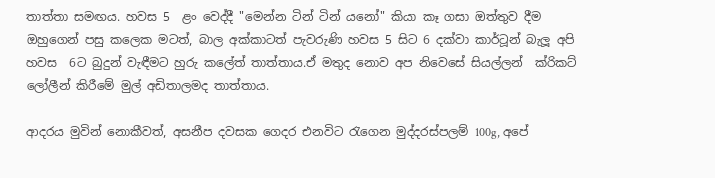තාත්තා සමඟය. හවස 5  ළං වෙද්දී "මෙන්න ටින් ටින් යනෝ" කියා කෑ ගසා ඔත්තුව දීම ඔහුගෙන් පසු කලෙක මටත්, බාල අක්කාටත් පැවරුණි හවස 5 සිට 6 දක්වා කාර්ටූන් බැලූ අපි හවස  6ට බුදුන් වැඳීමට හුරු කලේත් තාත්තාය.ඒ මතුද නොව අප නිවෙසේ සියල්ලන්  ක්රිකට් ලෝලීන් කිරීමේ මුල් අඩිතාලමද තාත්තාය.

ආදරය මුවින් නොකීවත්, අසනීප දවසක ගෙදර එනවිට රැගෙන මුද්දරස්පලම් 100g, අපේ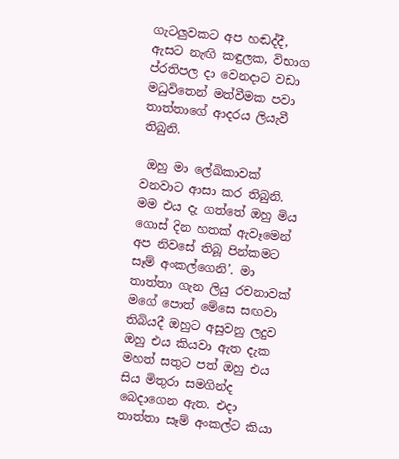ගැටලුවකට අප හඬද්දී, ඇසට නැඟි කඳුලක, විභාග ප්රතිපල දා වෙනදාට වඩා මධුවිතෙන් මත්වීමක පවා තාත්තාගේ ආදරය ලියැවී තිබුනි.

 ඔහු මා ලේඛිකාවක් වනවාට ආසා කර තිබුනි. මම එය දැ ගත්තේ ඔහු මිය ගොස් දින හතක් ඇවෑමෙන්  අප නිවසේ තිබූ පින්කමට සෑම් අංකල්ගෙනි’. මා තාත්තා ගැන ලියු රචනාවක් මගේ පොත් මේසෙ සඟවා තිබියදී ඔහුට අසුවනු ලදුව ඔහු එය කියවා ඇත දැක මහත් සතුට පත් ඔහු එය සිය මිතුරා සමගින්ද බෙදාගෙන ඇත. එදා තාත්තා සෑම් අංකල්ට කියා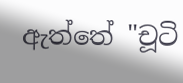ඇත්තේ "චූටි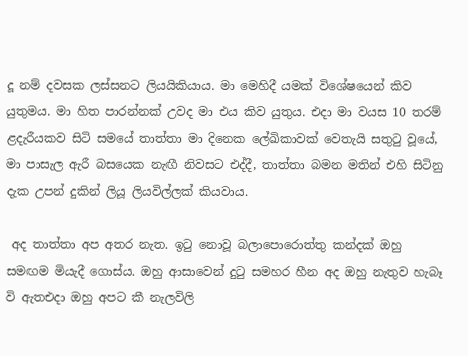දූ නම් දවසක ලස්සනට ලියයිකියාය. මා මෙහිදී යමක් විශේෂයෙන් කිව යුතුමය. මා හිත පාරන්නක් උවද මා එය කිව යුතුය. එදා මා වයස 10 තරම් ළදැරීයකව සිටි සමයේ තාත්තා මා දිනෙක ලේඛිකාවක් වෙතැයි සතුටු වූයේ, මා පාසැල ඇරී බසයෙක නැඟී නිවසට එද්දී, තාත්තා බමන මතින් එහි සිටිනු දැක උපන් දුකින් ලියූ ලියවිල්ලක් කියවාය.

 අද තාත්තා අප අතර නැත. ඉටු නොවූ බලාපොරොත්තු කන්දක් ඔහු සමඟම මියැදී ගොස්ය. ඔහු ආසාවෙන් දුටු සමහර හීන අද ඔහු නැතුව හැබෑ වි ඇතඑදා ඔහු අපට කී නැලවිලි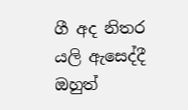ගී අද නිතර යලි ඇසෙද්දී ඔහුත්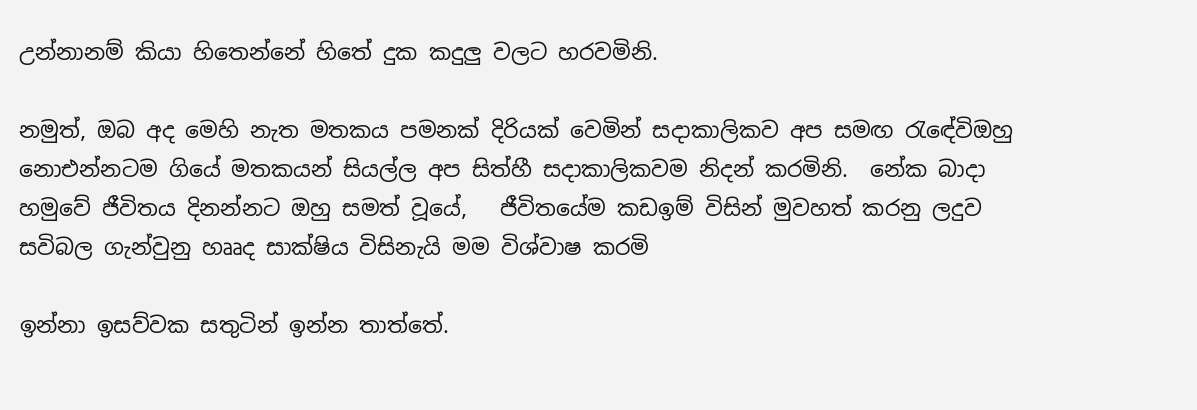උන්නානම් කියා හිතෙන්නේ හිතේ දුක කදුලු වලට හරවමිනි.

නමුත්, ඔබ අද මෙහි නැත මතකය පමනක් දිරියක් වෙමින් සදාකාලිකව අප සමඟ රැඳේවිඔහු නොඑන්නටම ගියේ මතකයන් සියල්ල අප සිත්හී සදාකාලිකවම නිදන් කරමිනි.  නේක බාදා හමුවේ ජීවිතය දිනන්නට ඔහු සමත් වූයේ,   ජීවිතයේම කඩඉම් විසින් මුවහත් කරනු ලදුව සවිබල ගැන්වුනු හෲද සාක්ෂිය විසිනැයි මම විශ්වාෂ කරමි

ඉන්නා ඉසව්වක සතුටින් ඉන්න තාත්තේ.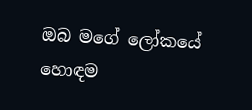ඔබ මගේ ලෝකයේ හොඳම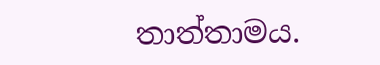තාත්තාමය.